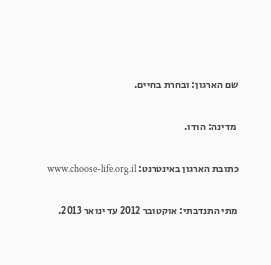שם הארגון: ובחרת בחיים.

 מדינה: הודו.

כתובת הארגון באינטרנט: www.choose-life.org.il

מתי התנדבתי: אוקטובר 2012 עד ינואר 2013.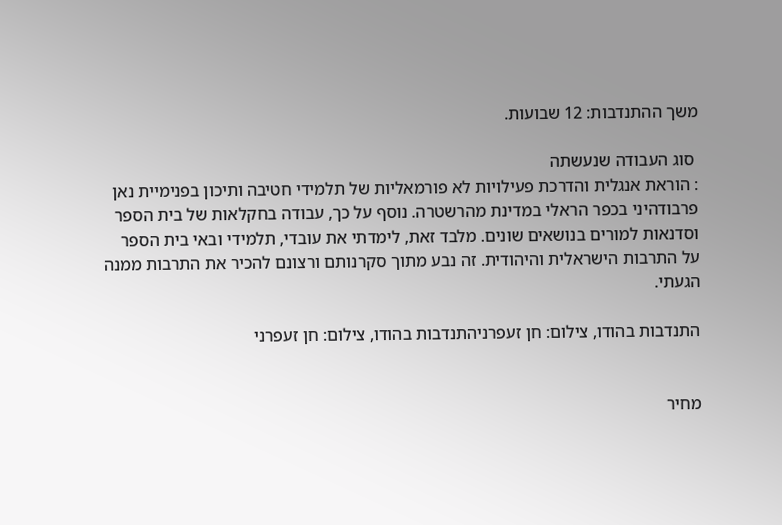משך ההתנדבות: 12 שבועות.

 סוג העבודה שנעשתה
: הוראת אנגלית והדרכת פעילויות לא פורמאליות של תלמידי חטיבה ותיכון בפנימיית נאן פרבודהיני בכפר הראלי במדינת מהרשטרה. נוסף על כך, עבודה בחקלאות של בית הספר וסדנאות למורים בנושאים שונים. מלבד זאת, לימדתי את עובדי, תלמידי ובאי בית הספר על התרבות הישראלית והיהודית. זה נבע מתוך סקרנותם ורצונם להכיר את התרבות ממנה הגעתי.

התנדבות בהודו, צילום: חן זעפרניהתנדבות בהודו, צילום: חן זעפרני


מחיר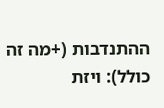ההתנדבות (+מה זה כולל): ויזת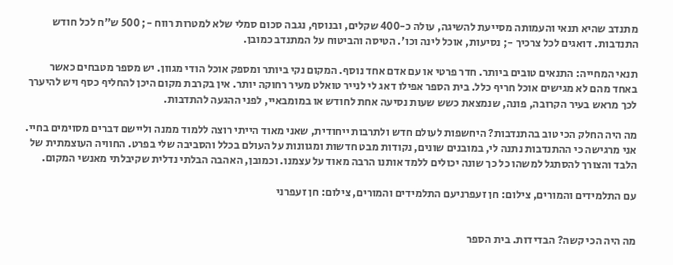מתנדב שהיא תנאי והעמותה מסייעת להשיגה, עולה כ-400 שקלים, ובנוסף, נגבה סכום סמלי שלא למטרות רווח -; 500 ש"ח לכל חודש התנדבות. דואגים לכל צרכיך -; נסיעות, אוכל לינה וכו'. הטיסה והביטוח על המתנדב כמובן.

תנאי המחייה: התנאים טובים ביותר. חדר פרטי או עם אדם אחד נוסף. המקום נקי ביותר ומספק אוכל הודי מגוון. יש מספר מטבחים כאשר באחד מהם לא מגישים אוכל חריף כלל. בית הספר אפילו דאג לי לנייר טואלט מעיר רחוקה יותר. אין בקרבת מקום היכן להחליף כסף ויש להיערך לכך מראש בעיר הקרובה, פונה, שנמצאת כשש שעות נסיעה אחת לחודש או במומבאיי, לפני ההגעה להתדבות.

מה היה החלק הכי טוב בהתנדבות? היחשפות לעולם חדש ולתרבות ייחודית, שאני מאוד הייתי רוצה ללמוד ממנה וליישם דברים מסוימים בחיי. אני מרגישה כי ההתנדבות נתנה לי, במובנים שונים, נקודות מבט חדשות ומגוונות על העולם בכלל והסביבה שלי בפרט. החוויה העוצמתית של הלבד והצורך להסתגל למשהו כל כך שונה יכולים ללמד אותנו הרבה מאוד על עצמנו. וכמובן, האהבה הבלתי נדלית שקיבלתי מאנשי המקום.

עם התלמידים והמורים, צילום: חן זעפרניעם התלמידים והמורים, צילום: חן זעפרני


מה היה הכי קשה? הבדידות. בית הספר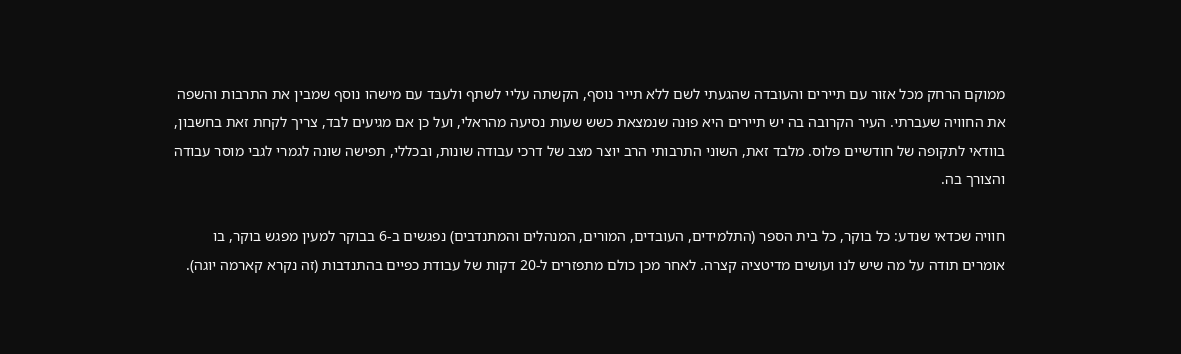ממוקם הרחק מכל אזור עם תיירים והעובדה שהגעתי לשם ללא תייר נוסף, הקשתה עליי לשתף ולעבּד עם מישהו נוסף שמבין את התרבות והשפה את החוויה שעברתי. העיר הקרובה בה יש תיירים היא פוּנה שנמצאת כשש שעות נסיעה מהראלי, ועל כן אם מגיעים לבד, צריך לקחת זאת בחשבון, בוודאי לתקופה של חודשיים פלוס. מלבד זאת, השוני התרבותי הרב יוצר מצב של דרכי עבודה שונות, ובכללי, תפישה שונה לגמרי לגבי מוסר עבודה והצורך בה.

חוויה שכדאי שנדע: כל בוקר, כל בית הספר (התלמידים, העובדים, המורים, המנהלים והמתנדבים) נפגשים ב-6 בבוקר למעין מפגש בוקר, בו אומרים תודה על מה שיש לנו ועושים מדיטציה קצרה. לאחר מכן כולם מתפזרים ל-20 דקות של עבודת כפיים בהתנדבות (זה נקרא קארמה יוגה).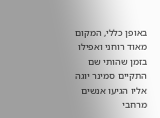באופן כללי, המקום מאוד רוחני ואפילו בזמן שהותי שם התקיים סמינר יוגה אליו הגיעו אנשים מרחבי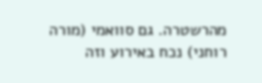מהרשטרה. גם סוואמי (מורה רוחני) נכח באירוע וזה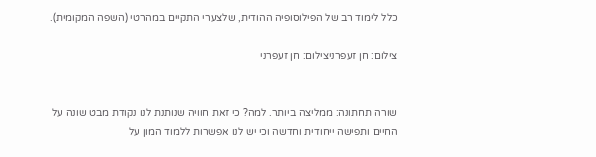כלל לימוד רב של הפילוסופיה ההודית, שלצערי התקיים במהרטי (השפה המקומית).

צילום: חן זעפרניצילום: חן זעפרני


שורה תחתונה: ממליצה ביותר. למה? כי זאת חוויה שנותנת לנו נקודת מבט שונה על החיים ותפישה ייחודית וחדשה וכי יש לנו אפשרות ללמוד המון על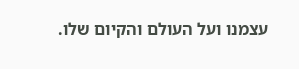עצמנו ועל העולם והקיום שלו.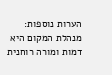הערות נוספות: מנהלת המקום היא דמות ומורה רוחנית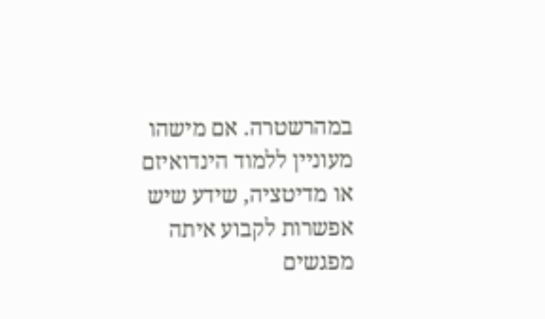במהרשטרה. אם מישהו מעוניין ללמוד הינדואיזם או מדיטציה, שידע שיש אפשרות לקבוע איתה מפגשים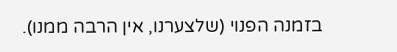בזמנה הפנוי (שלצערנו, אין הרבה ממנו).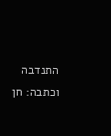התנדבה וכתבה: חן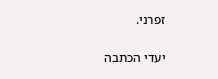זפרני.

יעדי הכתבה